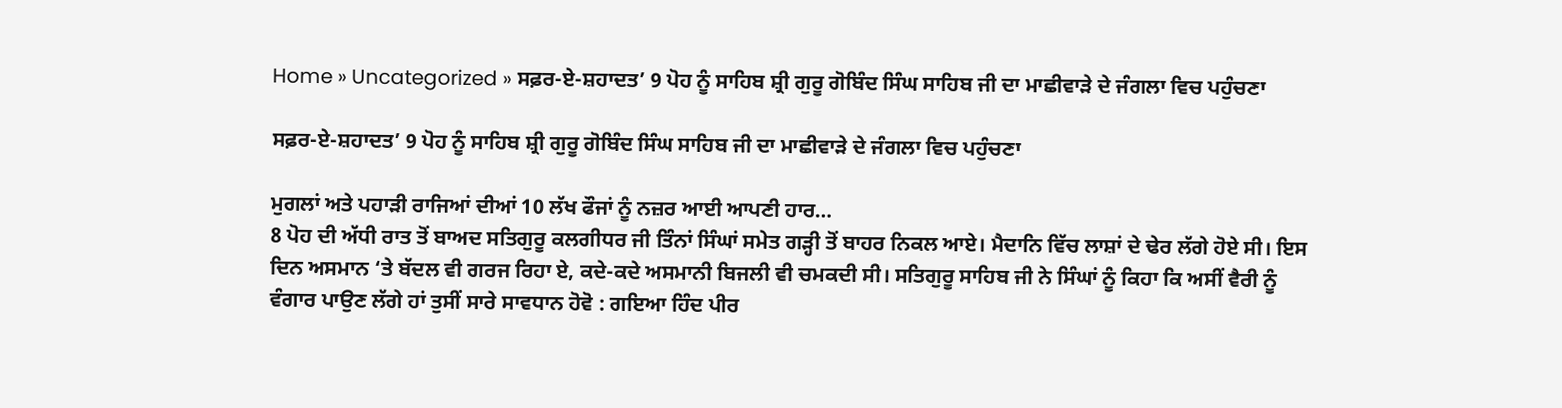Home » Uncategorized » ਸਫ਼ਰ-ਏ-ਸ਼ਹਾਦਤ’ 9 ਪੋਹ ਨੂੰ ਸਾਹਿਬ ਸ਼੍ਰੀ ਗੁਰੂ ਗੋਬਿੰਦ ਸਿੰਘ ਸਾਹਿਬ ਜੀ ਦਾ ਮਾਛੀਵਾੜੇ ਦੇ ਜੰਗਲਾ ਵਿਚ ਪਹੁੰਚਣਾ

ਸਫ਼ਰ-ਏ-ਸ਼ਹਾਦਤ’ 9 ਪੋਹ ਨੂੰ ਸਾਹਿਬ ਸ਼੍ਰੀ ਗੁਰੂ ਗੋਬਿੰਦ ਸਿੰਘ ਸਾਹਿਬ ਜੀ ਦਾ ਮਾਛੀਵਾੜੇ ਦੇ ਜੰਗਲਾ ਵਿਚ ਪਹੁੰਚਣਾ

ਮੁਗਲਾਂ ਅਤੇ ਪਹਾੜੀ ਰਾਜਿਆਂ ਦੀਆਂ 10 ਲੱਖ ਫੌਜਾਂ ਨੂੰ ਨਜ਼ਰ ਆਈ ਆਪਣੀ ਹਾਰ…
8 ਪੋਹ ਦੀ ਅੱਧੀ ਰਾਤ ਤੋਂ ਬਾਅਦ ਸਤਿਗੁਰੂ ਕਲਗੀਧਰ ਜੀ ਤਿੰਨਾਂ ਸਿੰਘਾਂ ਸਮੇਤ ਗੜ੍ਹੀ ਤੋਂ ਬਾਹਰ ਨਿਕਲ ਆਏ। ਮੈਦਾਨਿ ਵਿੱਚ ਲਾਸ਼ਾਂ ਦੇ ਢੇਰ ਲੱਗੇ ਹੋਏ ਸੀ। ਇਸ ਦਿਨ ਅਸਮਾਨ ‘ਤੇ ਬੱਦਲ ਵੀ ਗਰਜ ਰਿਹਾ ਏ, ਕਦੇ-ਕਦੇ ਅਸਮਾਨੀ ਬਿਜਲੀ ਵੀ ਚਮਕਦੀ ਸੀ। ਸਤਿਗੁਰੂ ਸਾਹਿਬ ਜੀ ਨੇ ਸਿੰਘਾਂ ਨੂੰ ਕਿਹਾ ਕਿ ਅਸੀਂ ਵੈਰੀ ਨੂੰ ਵੰਗਾਰ ਪਾਉਣ ਲੱਗੇ ਹਾਂ ਤੁਸੀਂ ਸਾਰੇ ਸਾਵਧਾਨ ਹੋਵੋ : ਗਇਆ ਹਿੰਦ ਪੀਰ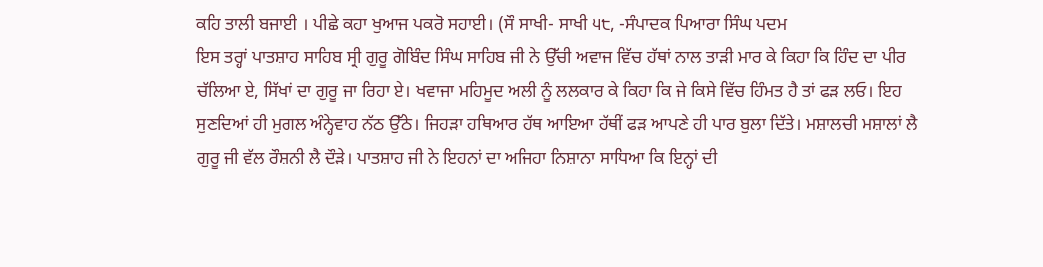ਕਹਿ ਤਾਲੀ ਬਜਾਈ । ਪੀਛੇ ਕਹਾ ਖੁਆਜ ਪਕਰੋ ਸਹਾਈ। (ਸੌ ਸਾਖੀ- ਸਾਖੀ ੫੮, -ਸੰਪਾਦਕ ਪਿਆਰਾ ਸਿੰਘ ਪਦਮ
ਇਸ ਤਰ੍ਹਾਂ ਪਾਤਸ਼ਾਹ ਸਾਹਿਬ ਸ੍ਰੀ ਗੁਰੂ ਗੋਬਿੰਦ ਸਿੰਘ ਸਾਹਿਬ ਜੀ ਨੇ ਉੱਚੀ ਅਵਾਜ ਵਿੱਚ ਹੱਥਾਂ ਨਾਲ ਤਾੜੀ ਮਾਰ ਕੇ ਕਿਹਾ ਕਿ ਹਿੰਦ ਦਾ ਪੀਰ ਚੱਲਿਆ ਏ, ਸਿੱਖਾਂ ਦਾ ਗੁਰੂ ਜਾ ਰਿਹਾ ਏ। ਖਵਾਜਾ ਮਹਿਮੂਦ ਅਲੀ ਨੂੰ ਲਲਕਾਰ ਕੇ ਕਿਹਾ ਕਿ ਜੇ ਕਿਸੇ ਵਿੱਚ ਹਿੰਮਤ ਹੈ ਤਾਂ ਫੜ ਲਓ। ਇਹ ਸੁਣਦਿਆਂ ਹੀ ਮੁਗਲ ਅੰਨ੍ਹੇਵਾਹ ਨੱਠ ਉੱਠੇ। ਜਿਹੜਾ ਹਥਿਆਰ ਹੱਥ ਆਇਆ ਹੱਥੀਂ ਫੜ ਆਪਣੇ ਹੀ ਪਾਰ ਬੁਲਾ ਦਿੱਤੇ। ਮਸ਼ਾਲਚੀ ਮਸ਼ਾਲਾਂ ਲੈ ਗੁਰੂ ਜੀ ਵੱਲ ਰੌਸ਼ਨੀ ਲੈ ਦੌੜੇ। ਪਾਤਸ਼ਾਹ ਜੀ ਨੇ ਇਹਨਾਂ ਦਾ ਅਜਿਹਾ ਨਿਸ਼ਾਨਾ ਸਾਧਿਆ ਕਿ ਇਨ੍ਹਾਂ ਦੀ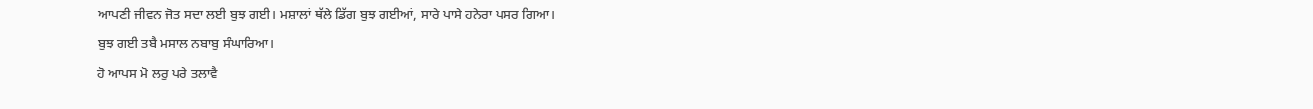ਆਪਣੀ ਜੀਵਨ ਜੋਤ ਸਦਾ ਲਈ ਬੁਝ ਗਈ। ਮਸ਼ਾਲਾਂ ਥੱਲੇ ਡਿੱਗ ਬੁਝ ਗਈਆਂ, ਸਾਰੇ ਪਾਸੇ ਹਨੇਰਾ ਪਸਰ ਗਿਆ।
ਬੁਝ ਗਈ ਤਬੈ ਮਸਾਲ ਨਬਾਬੁ ਸੰਘਾਰਿਆ।
ਹੋ ਆਪਸ ਮੋ ਲਰੁ ਪਰੇ ਤਲਾਵੈ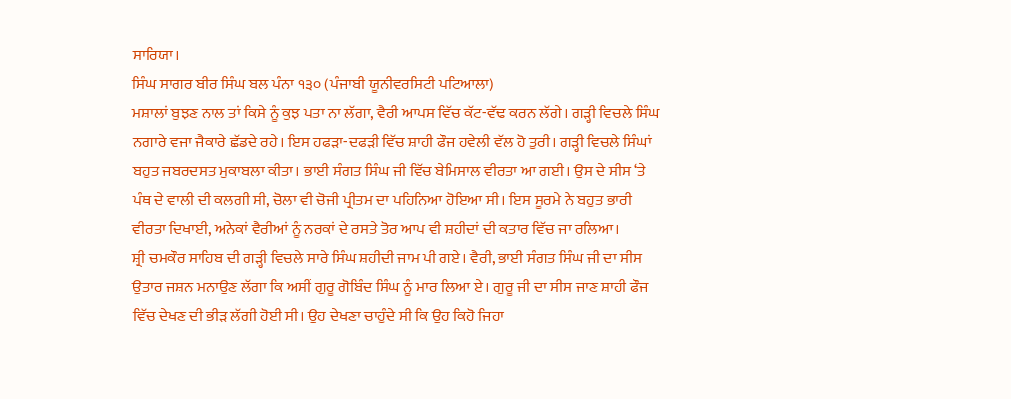ਸਾਰਿਯਾ।
ਸਿੰਘ ਸਾਗਰ ਬੀਰ ਸਿੰਘ ਬਲ ਪੰਨਾ ੧੩੦ (ਪੰਜਾਬੀ ਯੂਨੀਵਰਸਿਟੀ ਪਟਿਆਲਾ)
ਮਸ਼ਾਲਾਂ ਬੁਝਣ ਨਾਲ ਤਾਂ ਕਿਸੇ ਨੂੰ ਕੁਝ ਪਤਾ ਨਾ ਲੱਗਾ, ਵੈਰੀ ਆਪਸ ਵਿੱਚ ਕੱਟ-ਵੱਢ ਕਰਨ ਲੱਗੇ। ਗੜ੍ਹੀ ਵਿਚਲੇ ਸਿੰਘ ਨਗਾਰੇ ਵਜਾ ਜੈਕਾਰੇ ਛੱਡਦੇ ਰਹੇ। ਇਸ ਹਫੜਾ-ਦਫੜੀ ਵਿੱਚ ਸ਼ਾਹੀ ਫੌਜ ਹਵੇਲੀ ਵੱਲ ਹੋ ਤੁਰੀ। ਗੜ੍ਹੀ ਵਿਚਲੇ ਸਿੰਘਾਂ ਬਹੁਤ ਜਬਰਦਸਤ ਮੁਕਾਬਲਾ ਕੀਤਾ। ਭਾਈ ਸੰਗਤ ਸਿੰਘ ਜੀ ਵਿੱਚ ਬੇਮਿਸਾਲ ਵੀਰਤਾ ਆ ਗਈ। ਉਸ ਦੇ ਸੀਸ ‘ਤੇ ਪੰਥ ਦੇ ਵਾਲੀ ਦੀ ਕਲਗੀ ਸੀ, ਚੋਲਾ ਵੀ ਚੋਜੀ ਪ੍ਰੀਤਮ ਦਾ ਪਹਿਨਿਆ ਹੋਇਆ ਸੀ। ਇਸ ਸੂਰਮੇ ਨੇ ਬਹੁਤ ਭਾਰੀ ਵੀਰਤਾ ਦਿਖਾਈ, ਅਨੇਕਾਂ ਵੈਰੀਆਂ ਨੂੰ ਨਰਕਾਂ ਦੇ ਰਸਤੇ ਤੋਰ ਆਪ ਵੀ ਸ਼ਹੀਦਾਂ ਦੀ ਕਤਾਰ ਵਿੱਚ ਜਾ ਰਲਿਆ।
ਸ਼੍ਰੀ ਚਮਕੌਰ ਸਾਹਿਬ ਦੀ ਗੜ੍ਹੀ ਵਿਚਲੇ ਸਾਰੇ ਸਿੰਘ ਸ਼ਹੀਦੀ ਜਾਮ ਪੀ ਗਏ। ਵੈਰੀ, ਭਾਈ ਸੰਗਤ ਸਿੰਘ ਜੀ ਦਾ ਸੀਸ ਉਤਾਰ ਜਸ਼ਨ ਮਨਾਉਣ ਲੱਗਾ ਕਿ ਅਸੀਂ ਗੁਰੂ ਗੋਬਿੰਦ ਸਿੰਘ ਨੂੰ ਮਾਰ ਲਿਆ ਏ। ਗੁਰੂ ਜੀ ਦਾ ਸੀਸ ਜਾਣ ਸ਼ਾਹੀ ਫੌਜ ਵਿੱਚ ਦੇਖਣ ਦੀ ਭੀੜ ਲੱਗੀ ਹੋਈ ਸੀ। ਉਹ ਦੇਖਣਾ ਚਾਹੁੰਦੇ ਸੀ ਕਿ ਉਹ ਕਿਹੋ ਜਿਹਾ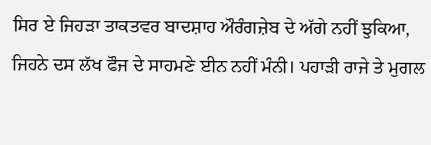ਸਿਰ ਏ ਜਿਹੜਾ ਤਾਕਤਵਰ ਬਾਦਸ਼ਾਹ ਔਰੰਗਜ਼ੇਬ ਦੇ ਅੱਗੇ ਨਹੀਂ ਝੁਕਿਆ, ਜਿਹਨੇ ਦਸ ਲੱਖ ਫੌਜ ਦੇ ਸਾਹਮਣੇ ਈਨ ਨਹੀਂ ਮੰਨੀ। ਪਹਾੜੀ ਰਾਜੇ ਤੇ ਮੁਗਲ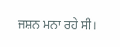ਜਸ਼ਨ ਮਨਾ ਰਹੇ ਸੀ।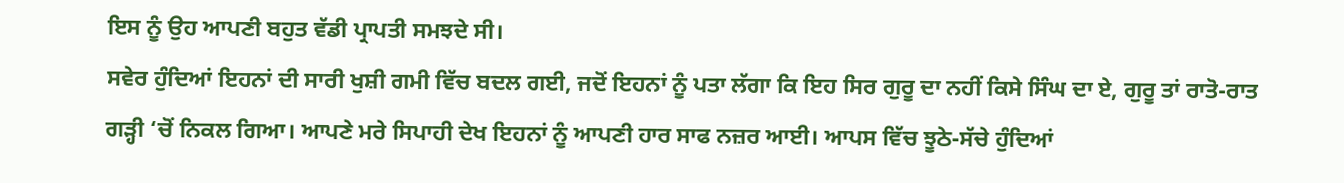ਇਸ ਨੂੰ ਉਹ ਆਪਣੀ ਬਹੁਤ ਵੱਡੀ ਪ੍ਰਾਪਤੀ ਸਮਝਦੇ ਸੀ।
ਸਵੇਰ ਹੁੰਦਿਆਂ ਇਹਨਾਂ ਦੀ ਸਾਰੀ ਖੁਸ਼ੀ ਗਮੀ ਵਿੱਚ ਬਦਲ ਗਈ, ਜਦੋਂ ਇਹਨਾਂ ਨੂੰ ਪਤਾ ਲੱਗਾ ਕਿ ਇਹ ਸਿਰ ਗੁਰੂ ਦਾ ਨਹੀਂ ਕਿਸੇ ਸਿੰਘ ਦਾ ਏ, ਗੁਰੂ ਤਾਂ ਰਾਤੋ-ਰਾਤ ਗੜ੍ਹੀ ‘ਚੋਂ ਨਿਕਲ ਗਿਆ। ਆਪਣੇ ਮਰੇ ਸਿਪਾਹੀ ਦੇਖ ਇਹਨਾਂ ਨੂੰ ਆਪਣੀ ਹਾਰ ਸਾਫ ਨਜ਼ਰ ਆਈ। ਆਪਸ ਵਿੱਚ ਝੂਠੇ-ਸੱਚੇ ਹੁੰਦਿਆਂ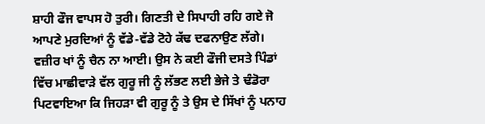ਸ਼ਾਹੀ ਫੌਜ ਵਾਪਸ ਹੋ ਤੁਰੀ। ਗਿਣਤੀ ਦੇ ਸਿਪਾਹੀ ਰਹਿ ਗਏ ਜੋ ਆਪਣੇ ਮੁਰਦਿਆਂ ਨੂੰ ਵੱਡੇ-ਵੱਡੇ ਟੋਹੇ ਕੱਢ ਦਫਨਾਉਣ ਲੱਗੇ। ਵਜ਼ੀਰ ਖਾਂ ਨੂੰ ਚੈਨ ਨਾ ਆਈ। ਉਸ ਨੇ ਕਈ ਫੌਜੀ ਦਸਤੇ ਪਿੰਡਾਂ ਵਿੱਚ ਮਾਛੀਵਾੜੇ ਵੱਲ ਗੁਰੂ ਜੀ ਨੂੰ ਲੱਭਣ ਲਈ ਭੇਜੇ ਤੇ ਢੰਡੋਰਾ ਪਿਟਵਾਇਆ ਕਿ ਜਿਹੜਾ ਵੀ ਗੁਰੂ ਨੂੰ ਤੇ ਉਸ ਦੇ ਸਿੱਖਾਂ ਨੂੰ ਪਨਾਹ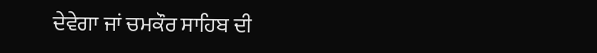ਦੇਵੇਗਾ ਜਾਂ ਚਮਕੌਰ ਸਾਹਿਬ ਦੀ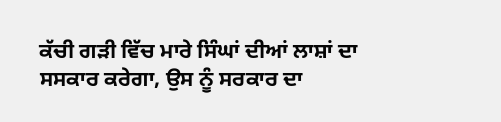ਕੱਚੀ ਗੜੀ ਵਿੱਚ ਮਾਰੇ ਸਿੰਘਾਂ ਦੀਆਂ ਲਾਸ਼ਾਂ ਦਾ ਸਸਕਾਰ ਕਰੇਗਾ, ਉਸ ਨੂੰ ਸਰਕਾਰ ਦਾ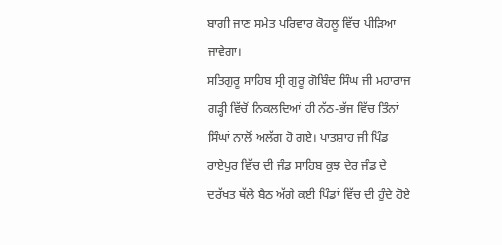ਬਾਗੀ ਜਾਣ ਸਮੇਤ ਪਰਿਵਾਰ ਕੋਹਲੂ ਵਿੱਚ ਪੀੜਿਆ ਜਾਵੇਗਾ।
ਸਤਿਗੁਰੂ ਸਾਹਿਬ ਸ੍ਰੀ ਗੁਰੂ ਗੋਬਿੰਦ ਸਿੰਘ ਜੀ ਮਹਾਰਾਜ ਗੜ੍ਹੀ ਵਿੱਚੋਂ ਨਿਕਲਦਿਆਂ ਹੀ ਨੱਠ-ਭੱਜ ਵਿੱਚ ਤਿੰਨਾਂ ਸਿੰਘਾਂ ਨਾਲੋਂ ਅਲੱਗ ਹੋ ਗਏ। ਪਾਤਸ਼ਾਹ ਜੀ ਪਿੰਡ ਰਾਏਪੁਰ ਵਿੱਚ ਦੀ ਜੰਡ ਸਾਹਿਬ ਕੁਝ ਦੇਰ ਜੰਡ ਦੇ ਦਰੱਖਤ ਥੱਲੇ ਬੈਠ ਅੱਗੇ ਕਈ ਪਿੰਡਾਂ ਵਿੱਚ ਦੀ ਹੁੰਦੇ ਹੋਏ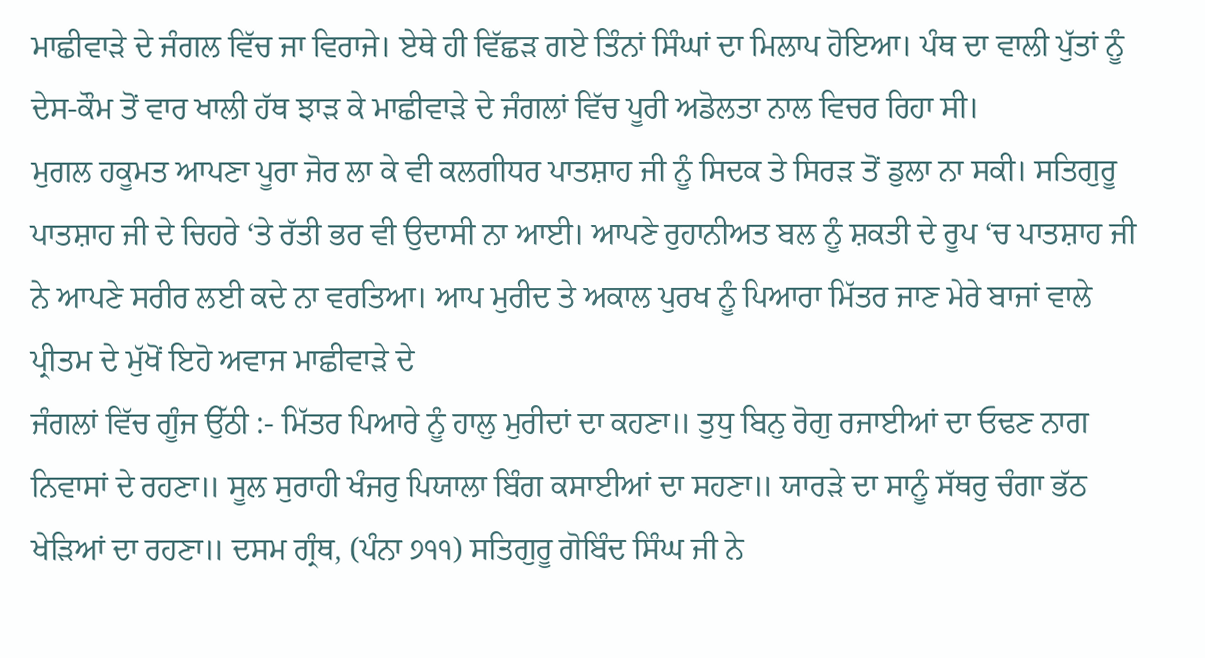ਮਾਛੀਵਾੜੇ ਦੇ ਜੰਗਲ ਵਿੱਚ ਜਾ ਵਿਰਾਜੇ। ਏਥੇ ਹੀ ਵਿੱਛੜ ਗਏ ਤਿੰਨਾਂ ਸਿੰਘਾਂ ਦਾ ਮਿਲਾਪ ਹੋਇਆ। ਪੰਥ ਦਾ ਵਾਲੀ ਪੁੱਤਾਂ ਨੂੰ ਦੇਸ-ਕੌਮ ਤੋਂ ਵਾਰ ਖਾਲੀ ਹੱਥ ਝਾੜ ਕੇ ਮਾਛੀਵਾੜੇ ਦੇ ਜੰਗਲਾਂ ਵਿੱਚ ਪੂਰੀ ਅਡੋਲਤਾ ਨਾਲ ਵਿਚਰ ਰਿਹਾ ਸੀ।
ਮੁਗਲ ਹਕੂਮਤ ਆਪਣਾ ਪੂਰਾ ਜੋਰ ਲਾ ਕੇ ਵੀ ਕਲਗੀਧਰ ਪਾਤਸ਼ਾਹ ਜੀ ਨੂੰ ਸਿਦਕ ਤੇ ਸਿਰੜ ਤੋਂ ਡੁਲਾ ਨਾ ਸਕੀ। ਸਤਿਗੁਰੂ ਪਾਤਸ਼ਾਹ ਜੀ ਦੇ ਚਿਹਰੇ ‘ਤੇ ਰੱਤੀ ਭਰ ਵੀ ਉਦਾਸੀ ਨਾ ਆਈ। ਆਪਣੇ ਰੁਹਾਨੀਅਤ ਬਲ ਨੂੰ ਸ਼ਕਤੀ ਦੇ ਰੂਪ ‘ਚ ਪਾਤਸ਼ਾਹ ਜੀ ਨੇ ਆਪਣੇ ਸਰੀਰ ਲਈ ਕਦੇ ਨਾ ਵਰਤਿਆ। ਆਪ ਮੁਰੀਦ ਤੇ ਅਕਾਲ ਪੁਰਖ ਨੂੰ ਪਿਆਰਾ ਮਿੱਤਰ ਜਾਣ ਮੇਰੇ ਬਾਜਾਂ ਵਾਲੇ ਪ੍ਰੀਤਮ ਦੇ ਮੁੱਖੋਂ ਇਹੋ ਅਵਾਜ ਮਾਛੀਵਾੜੇ ਦੇ
ਜੰਗਲਾਂ ਵਿੱਚ ਗੂੰਜ ਉੱਠੀ :- ਮਿੱਤਰ ਪਿਆਰੇ ਨੂੰ ਹਾਲੁ ਮੁਰੀਦਾਂ ਦਾ ਕਹਣਾ॥ ਤੁਧੁ ਬਿਨੁ ਰੋਗੁ ਰਜਾਈਆਂ ਦਾ ਓਢਣ ਨਾਗ ਨਿਵਾਸਾਂ ਦੇ ਰਹਣਾ॥ ਸੂਲ ਸੁਰਾਹੀ ਖੰਜਰੁ ਪਿਯਾਲਾ ਬਿੰਗ ਕਸਾਈਆਂ ਦਾ ਸਹਣਾ॥ ਯਾਰੜੇ ਦਾ ਸਾਨੂੰ ਸੱਥਰੁ ਚੰਗਾ ਭੱਠ ਖੇੜਿਆਂ ਦਾ ਰਹਣਾ॥ ਦਸਮ ਗ੍ਰੰਥ, (ਪੰਨਾ ੭੧੧) ਸਤਿਗੁਰੂ ਗੋਬਿੰਦ ਸਿੰਘ ਜੀ ਨੇ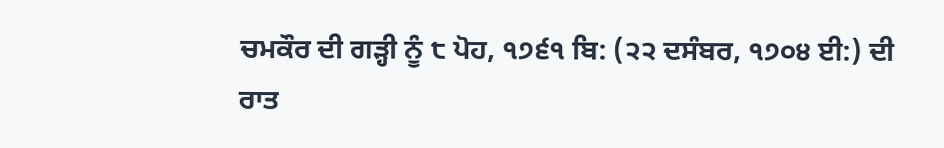ਚਮਕੌਰ ਦੀ ਗੜ੍ਹੀ ਨੂੰ ੮ ਪੋਹ, ੧੭੬੧ ਬਿ: (੨੨ ਦਸੰਬਰ, ੧੭੦੪ ਈ:) ਦੀ ਰਾਤ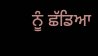ਨੂੰ ਛੱਡਿਆ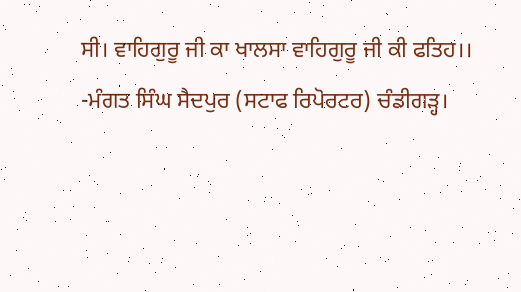ਸੀ। ਵਾਹਿਗੁਰੂ ਜੀ ਕਾ ਖਾਲਸਾ ਵਾਹਿਗੁਰੂ ਜੀ ਕੀ ਫਤਿਹ।।
-ਮੰਗਤ ਸਿੰਘ ਸੈਦਪੁਰ (ਸਟਾਫ ਰਿਪੋਰਟਰ) ਚੰਡੀਗੜ੍ਹ।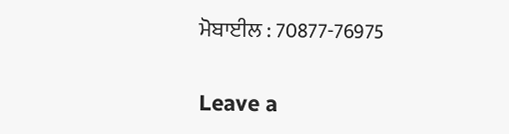ਮੋਬਾਈਲ : 70877-76975

Leave a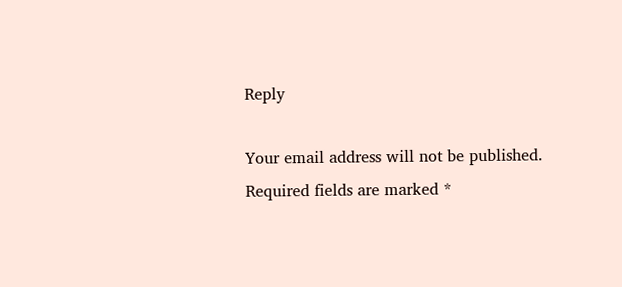Reply

Your email address will not be published. Required fields are marked *